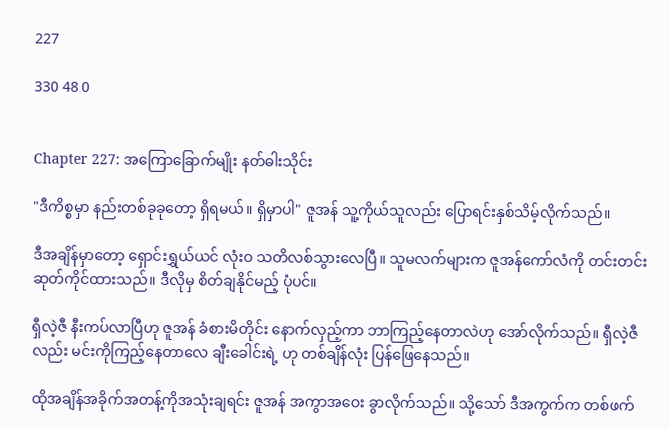227

330 48 0


Chapter 227: အကြောခြောက်မျိုး နတ်ဓါးသိုင်း

"ဒီကိစ္စမှာ နည်းတစ်ခုခုတော့ ရှိရမယ်။ ရှိမှာပါ" ဇူအန် သူ့ကိုယ်သူလည်း ပြောရင်းနှစ်သိမ့်လိုက်သည်။

ဒီအချိန်မှာတော့ ရှောင်းရွှယ်ယင် လုံးဝ သတိလစ်သွားလေပြီ။ သူမလက်များက ဇူအန်ကော်လံကို တင်းတင်းဆုတ်ကိုင်ထားသည်။ ဒီလိုမှ စိတ်ချနိုင်မည့် ပုံပင်။

ရှီလဲ့ဇီ နီးကပ်လာပြီဟု ဇူအန် ခံစားမိတိုင်း နောက်လှည့်ကာ ဘာကြည့်နေတာလဲဟု အော်လိုက်သည်။ ရှီလဲ့ဇီ လည်း မင်းကိုကြည့်နေတာလေ ချီးခေါင်းရဲ့ ဟု တစ်ချိန်လုံး ပြန်ဖြေနေသည်။

ထိုအချိန်အခိုက်အတန့်ကိုအသုံးချရင်း ဇူအန် အကွာအဝေး ခွာလိုက်သည်။ သို့သော် ဒီအကွက်က တစ်ဖက်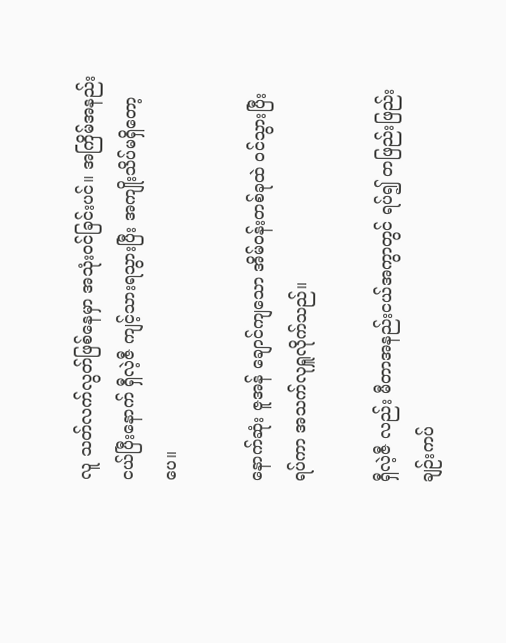လူ သတ်လက်လွတ်ဖြစ်နေမှာ အသုံးဝင်ခြင်းပင်။ အကြိမ်အနည်းငယ်ပြီးနောက် ရှီလဲ့ဇီ ကျင့်သားရသွားပြီး အကျိုးသိပ်မရှိတော့ပေ။

နောက်ဆုံး ဇူအန် ချောင်ကျသော အိမ်ဝန်းတစ်ခုထဲ ဝင်သွားပြီး ရပ်ကာ အသက်လုရှူလိုက်သည်။

ရှီလဲ့ဇီ လည်း မီတာအနည်းငယ်အကွာတွင် ရပ်၍ တဖြည်းဖြည်း ချဉ်းကပ်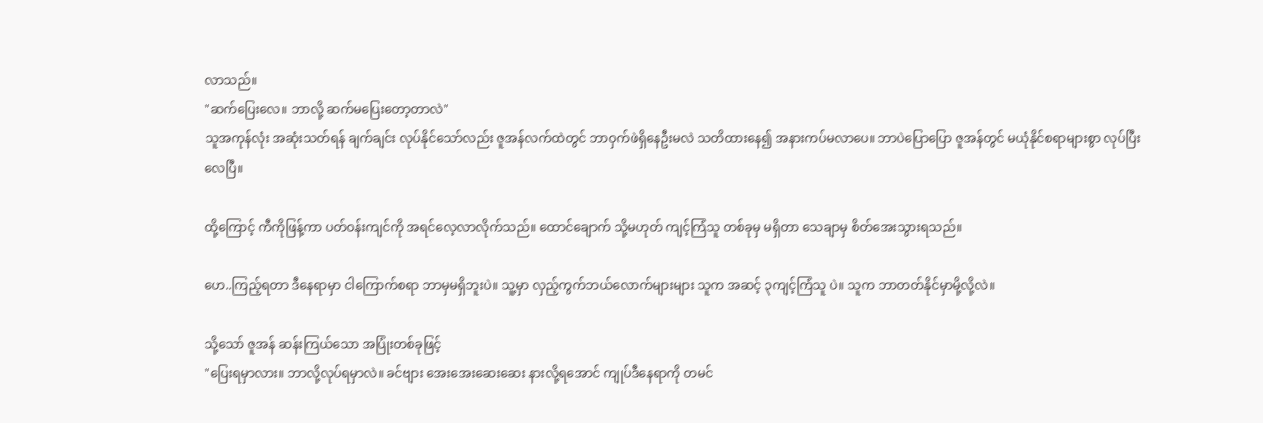လာသည်။
"ဆက်ပြေးလေ။ ဘာလို့ ဆက်မပြေးတော့တာလဲ"
သူအကုန်လုံး အဆုံးသတ်ရန် ချက်ချင်း လုပ်နိုင်သော်လည်း ဇူအန်လက်ထဲတွင် ဘာဝှက်ဖဲရှိနေဦးမလဲ သတိထားနေ၍ အနားကပ်မလာပေ။ ဘာပဲပြောပြော ဇူအန်တွင် မယုံနိုင်စရာများစွာ လုပ်ပြီးလေပြီ။

ထို့ကြောင့် ကီကိုဖြန့်ကာ ပတ်ဝန်းကျင်ကို အရင်လေ့လာလိုက်သည်။ ထောင်ချောက် သို့မဟုတ် ကျင့်ကြံသူ တစ်ခုမှ မရှိတာ သေချာမှ စိတ်အေးသွားရသည်။

ဟေ..ကြည့်ရတာ ဒီနေရာမှာ ငါကြောက်စရာ ဘာမှမရှိဘူးပဲ။ သူ့မှာ လှည့်ကွက်ဘယ်လောက်များများ သူက အဆင့် ၃ကျင့်ကြံသူ ပဲ။ သူက ဘာတတ်နိုင်မှာမို့လို့လဲ။

သို့သော် ဇူအန် ဆန်းကြယ်သော အပြုံးတစ်ခုဖြင့်
"ပြေးရမှာလား။ ဘာလို့လုပ်ရမှာလဲ။ ခင်ဗျား အေးအေးဆေးဆေး နားလို့ရအောင် ကျုပ်ဒီနေရာကို တမင်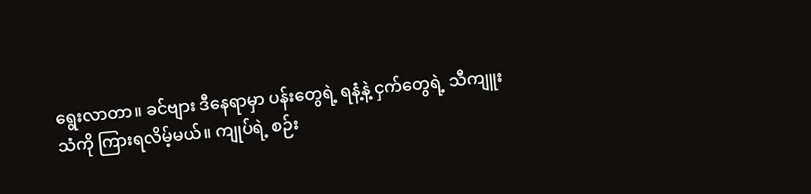ရွေးလာတာ။ ခင်ဗျား ဒီနေရာမှာ ပန်းတွေရဲ့ ရနံ့နဲ့ ငှက်တွေရဲ့ သီကျူးသံကို ကြားရလိမ့်မယ်။ ကျုပ်ရဲ့ စဉ်း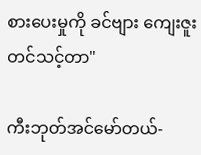စားပေးမှုကို ခင်ဗျား ကျေးဇူးတင်သင့်တာ"

ကီးဘုတ်အင်မော်တယ်-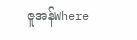ဇူအန်Where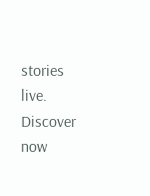stories live. Discover now